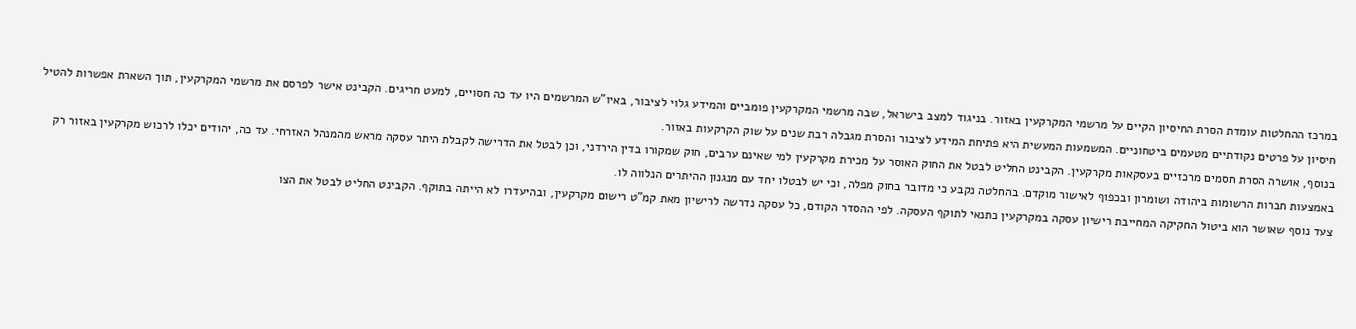במרכז ההחלטות עומדת הסרת החיסיון הקיים על מרשמי המקרקעין באזור. בניגוד למצב בישראל, שבה מרשמי המקרקעין פומביים והמידע גלוי לציבור, באיו"ש המרשמים היו עד כה חסויים, למעט חריגים. הקבינט אישר לפרסם את מרשמי המקרקעין, תוך השארת אפשרות להטיל חיסיון על פרטים נקודתיים מטעמים ביטחוניים. המשמעות המעשית היא פתיחת המידע לציבור והסרת מגבלה רבת שנים על שוק הקרקעות באזור.
בנוסף, אושרה הסרת חסמים מרכזיים בעסקאות מקרקעין. הקבינט החליט לבטל את החוק האוסר על מכירת מקרקעין למי שאינם ערבים, חוק שמקורו בדין הירדני, וכן לבטל את הדרישה לקבלת היתר עסקה מראש מהמנהל האזרחי. עד כה, יהודים יכלו לרכוש מקרקעין באזור רק באמצעות חברות הרשומות ביהודה ושומרון ובכפוף לאישור מוקדם. בהחלטה נקבע כי מדובר בחוק מפלה, וכי יש לבטלו יחד עם מנגנון ההיתרים הנלווה לו.
צעד נוסף שאושר הוא ביטול החקיקה המחייבת רישיון עסקה במקרקעין כתנאי לתוקף העסקה. לפי ההסדר הקודם, כל עסקה נדרשה לרישיון מאת קמ"ט רישום מקרקעין, ובהיעדרו לא הייתה בתוקף. הקבינט החליט לבטל את הצו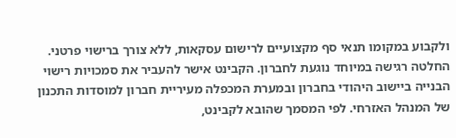ולקבוע במקומו תנאי סף מקצועיים לרישום עסקאות, ללא צורך ברישוי פרטני.
החלטה רגישה במיוחד נוגעת לחברון. הקבינט אישר להעביר את סמכויות רישוי הבנייה ביישוב היהודי בחברון ובמערת המכפלה מעיריית חברון למוסדות התכנון של המנהל האזרחי. לפי המסמך שהובא לקבינט,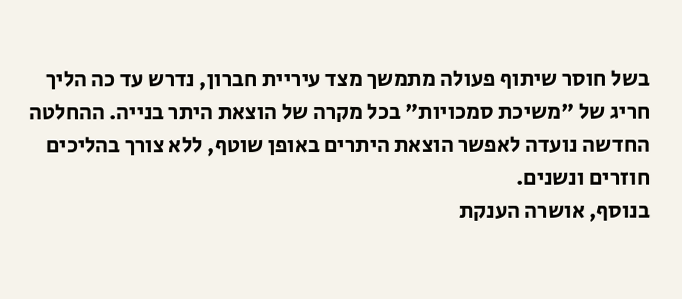בשל חוסר שיתוף פעולה מתמשך מצד עיריית חברון, נדרש עד כה הליך חריג של "משיכת סמכויות" בכל מקרה של הוצאת היתר בנייה. ההחלטה החדשה נועדה לאפשר הוצאת היתרים באופן שוטף, ללא צורך בהליכים חוזרים ונשנים.
בנוסף, אושרה הענקת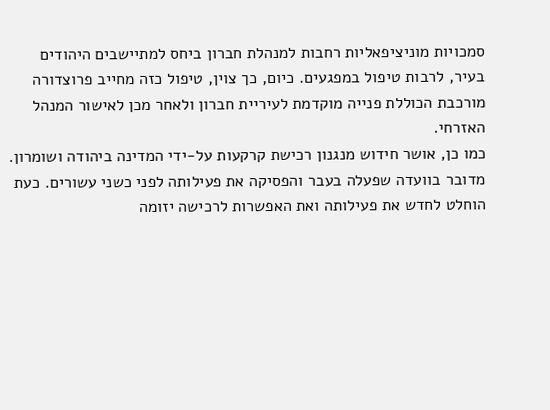סמכויות מוניציפאליות רחבות למנהלת חברון ביחס למתיישבים היהודים בעיר, לרבות טיפול במפגעים. כיום, כך צוין, טיפול כזה מחייב פרוצדורה מורכבת הכוללת פנייה מוקדמת לעיריית חברון ולאחר מכן לאישור המנהל האזרחי.
כמו כן, אושר חידוש מנגנון רכישת קרקעות על-ידי המדינה ביהודה ושומרון. מדובר בוועדה שפעלה בעבר והפסיקה את פעילותה לפני כשני עשורים. כעת הוחלט לחדש את פעילותה ואת האפשרות לרכישה יזומה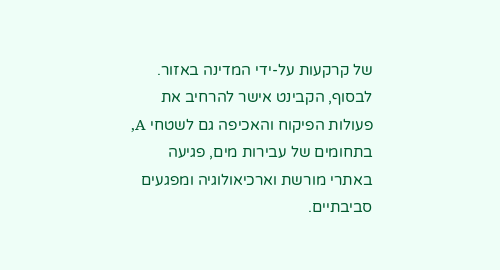של קרקעות על-ידי המדינה באזור. לבסוף, הקבינט אישר להרחיב את פעולות הפיקוח והאכיפה גם לשטחי A, בתחומים של עבירות מים, פגיעה באתרי מורשת וארכיאולוגיה ומפגעים סביבתיים.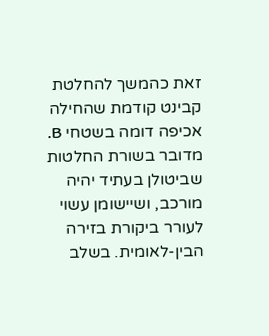זאת כהמשך להחלטת קבינט קודמת שהחילה אכיפה דומה בשטחי B.
מדובר בשורת החלטות שביטולן בעתיד יהיה מורכב, ושיישומן עשוי לעורר ביקורת בזירה הבין-לאומית. בשלב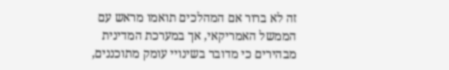זה לא ברור אם המהלכים תואמו מראש עם הממשל האמריקאי, אך במערכת המדינית מבהירים כי מדובר בשינויי עומק מתוכננים,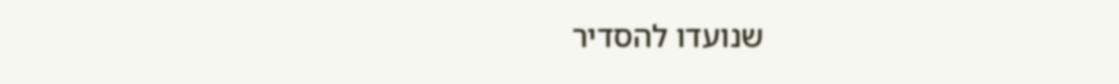שנועדו להסדיר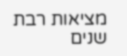מציאות רבת שנים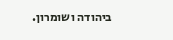ביהודה ושומרון.